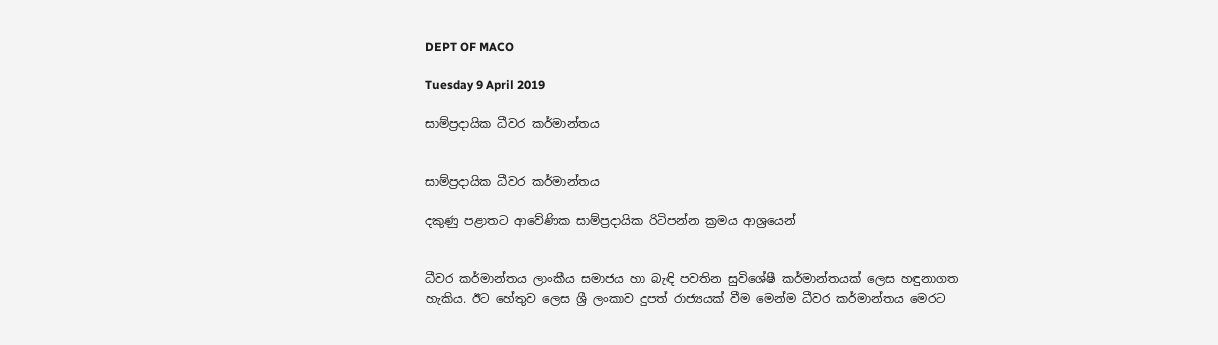DEPT OF MACO

Tuesday 9 April 2019

සාම්ප්‍රදායික ධීවර කර්මාන්තය


සාම්ප්‍රදායික ධීවර කර්මාන්තය

දකුණු පළාතට ආවේණික සාම්ප්‍රදායික රිටිපන්න ක්‍රමය ආශ්‍රයෙන්


ධීවර කර්මාන්තය ලාංකීය සමාජය හා බැඳි පවතින සුවිශේෂී කර්මාන්තයක් ලෙස හඳුනාගත හැකිය. ඊට හේතුව ලෙස ශ්‍රී ලංකාව දුපත් රාජ්‍යයක් වීම මෙන්ම ධීවර කර්මාන්තය මෙරට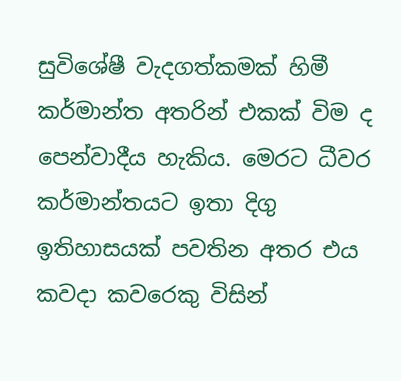සුවිශේෂී වැදගත්කමක් හිමී කර්මාන්ත අතරින් එකක් විම ද පෙන්වාදීය හැකිය. මෙරට ධීවර කර්මාන්තයට ඉතා දිගු ඉතිහාසයක් පවතින අතර එය කවදා කවරෙකු විසින්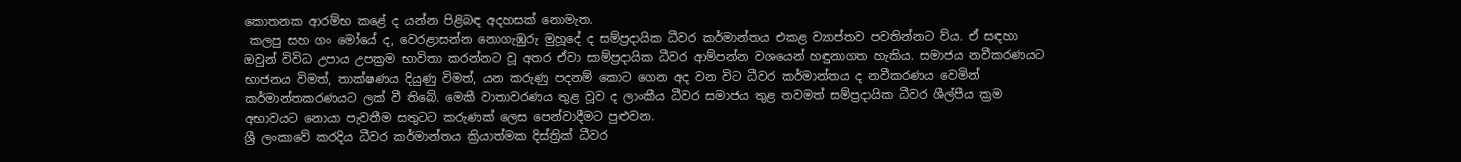කොතනක ආරම්භ කළේ ද යන්න පිළිබඳ අදහසක් නොමැත.
 කලපු සහ ගං මෝයේ ද, වෙරළාසන්න නොගැඹුරු මුහූදේ ද සම්ප්‍රදායික ධීවර කර්මාන්තය එකළ ව්‍යාප්තව පවතින්නට ව්ය. ඒ සඳහා ඔවුන් විවිධ උපාය උපක්‍රම භාවිතා කරන්නට වූ අතර ඒවා සාම්ප්‍රදායික ධීවර ආම්පන්න වශයෙන් හඳුනාගත හැකිය. සමාජය නවීකරණයට භාජනය විමත්, තාක්ෂණය දියුණු විමත්, යන කරුණු පදනම් කොට ගෙන අද වන විට ධීවර කර්මාන්තය ද නවීකරණය වෙමින් කර්මාන්තකරණයට ලක් වී තිබේ. මෙකී වාතාවරණය තුළ වූව ද ලාංකීය ධීවර සමාජය තුළ තවමත් සම්ප්‍රදායික ධීවර ශීල්පීය ක්‍රම අභාවයට නොයා පැවතීම සතුටට කරුණක් ලෙස පෙන්වාදීමට පුළුවන.
ශ්‍රී ලංකාවේ කරදිය ධීවර කර්මාන්තය ක්‍රියාත්මක දිස්ත්‍රික් ධීවර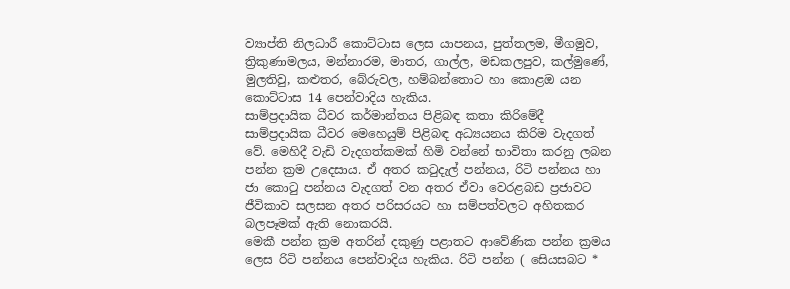ව්‍යාප්ති නිලධාරී කොට්ටාස ලෙස යාපනය, පුත්තලම, මීගමුව, ත්‍රිකුණාමලය, මන්නාරම, මාතර, ගාල්ල, මඩකලපුව, කල්මුණේ, මුලතිවු, කළුතර, බේරුවල, හම්බන්තොට හා කොළඔ යන කොට්ටාස 14 පෙන්වාදිය හැකිය.
සාම්ප්‍රදායික ධීවර කර්මාන්තය පිළිබඳ කතා කිරිමේදී සාම්ප්‍රදායික ධීවර මෙහෙයුම් පිළිබඳ අධ්‍යයනය කිරිම වැදගත් වේ. මෙහිදී වැඩි වැදගත්කමක් හිමි වන්නේ භාවිතා කරනු ලබන පන්න ක්‍රම උදෙසාය. ඒ අතර කටුදැල් පන්නය, රිටි පන්නය හා ජා කොටු පන්නය වැදගත් වන අතර ඒවා වෙරළබඩ ප්‍රජාවට ජීවිකාව සලසන අතර පරිසරයට හා සම්පත්වලට අහිතකර බලපෑමක් ඇති නොකරයි.
මෙකී පන්න ක්‍රම අතරින් දකුණු පළාතට ආවේණික පන්න ක්‍රමය ලෙස රිටි පන්නය පෙන්වාදිය හැකිය. රිටි පන්න ( සෙියසබට *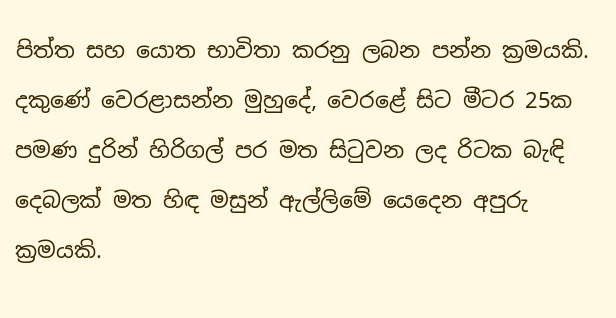පිත්ත සහ යොත භාවිතා කරනු ලබන පන්න ක්‍රමයකි. දකුණේ වෙරළාසන්න මුහුදේ, වෙරළේ සිට මීටර 25ක පමණ දුරින් හිරිගල් පර මත සිටුවන ලද රිටක බැඳි දෙබලක් මත හිඳ මසුන් ඇල්ලිමේ යෙදෙන අපුරු ක්‍රමයකි.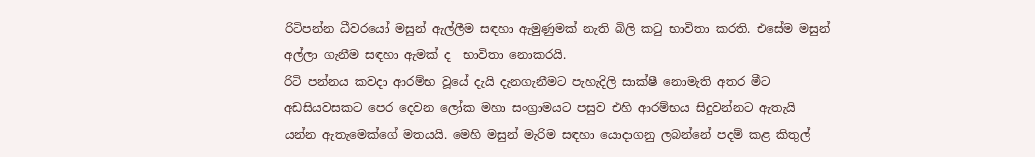රිටිපන්න ධීවරයෝ මසුන් ඇල්ලීම සඳහා ඇමුණුමක් නැති බිලි කටු භාවිතා කරති. එසේම මසුන් අල්ලා ගැනීම සඳහා ඇමක් ද  භාවිතා නොකරයි.
රිටි පන්නය කවදා ආරම්භ වූයේ දැයි දැනගැනීමට පැහැදිලි සාක්ෂී නොමැති අතර මීට අඩසියවසකට පෙර දෙවන ලෝක මහා සංග්‍රාමයට පසුව එහි ආරම්භය සිදුවන්නට ඇතැයි යන්න ඇතැමෙක්ගේ මතයයි. මෙහි මසුන් මැරිම සඳහා යොදාගනු ලබන්නේ පදම් කළ කිතුල්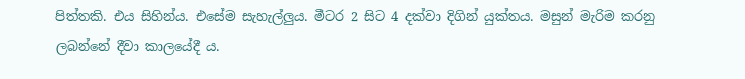පිත්තකි. එය සිහින්ය. එසේම සැහැල්ලුය. මීටර 2 සිට 4 දක්වා දිගින් යුක්තය. මසුන් මැරිම කරනු ලබන්නේ දීවා කාලයේදී ය.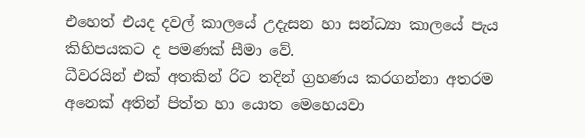එහෙත් එයද දවල් කාලයේ උදැසන හා සන්ධ්‍යා කාලයේ පැය කිහිපයකට ද පමණක් සීමා වේ.
ධීවරයින් එක් අතකින් රිට තදින් ග්‍රහණය කරගන්නා අතරම අනෙක් අතින් පිත්ත හා යොත මෙහෙයවා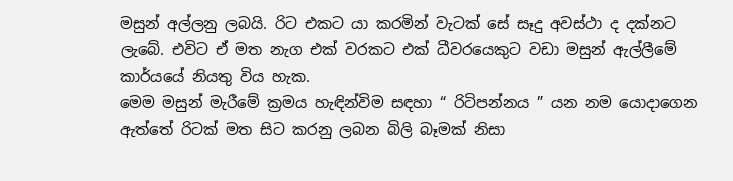මසුන් අල්ලනු ලබයි. රිට එකට යා කරමින් වැටක් සේ සෑදු අවස්ථා ද දක්නට ලැබේ. එවිට ඒ මත නැග එක් වරකට එක් ධීවරයෙකුට වඩා මසුන් ඇල්ලීමේ කාර්යයේ නියතු විය හැක.
මෙම මසුන් මැරීමේ ක්‍රමය හැඳින්විම සඳහා “ රිටිපන්නය ” යන නම යොදාගෙන ඇත්තේ රිටක් මත සිට කරනු ලබන බිලි බෑමක් නිසා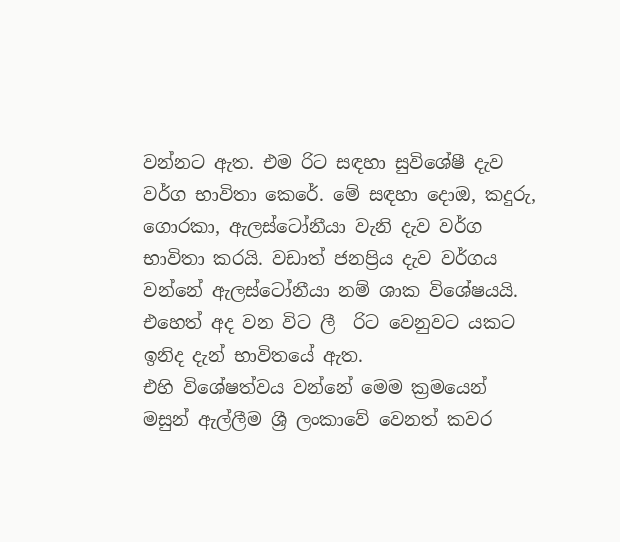වන්නට ඇත. එම රිට සඳහා සුවිශේෂී දැව වර්ග භාවිතා කෙරේ. මේ සඳහා දොඔ, කදුරු, ගොරකා, ඇලස්ටෝනීයා වැනි දැව වර්ග භාවිතා කරයි. වඩාත් ජනප්‍රිය දැව වර්ගය වන්නේ ඇලස්ටෝනීයා නම් ශාක විශේෂයයි. එහෙත් අද වන විට ලී  රිට වෙනුවට යකට ඉනිද දැන් භාවිතයේ ඇත.
එහි විශේෂත්වය වන්නේ මෙම ක්‍රමයෙන් මසුන් ඇල්ලීම ශ්‍රී ලංකාවේ වෙනත් කවර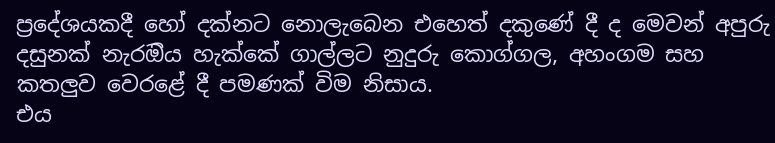ප්‍රදේශයකදී හෝ දක්නට නොලැබෙන එහෙත් දකුණේ දී ද මෙවන් අපුරු දසුනක් නැරඔිය හැක්කේ ගාල්ලට නුදුරු කොග්ගල, අහංගම සහ කතලුව වෙරළේ දී පමණක් විම නිසාය.
එය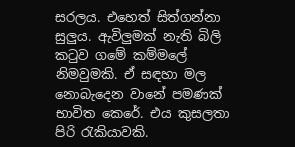සරලය. එහෙත් සිත්ගන්නා සුලුය. ඇවිලුමක් නැති බිලි කටුව ගමේ කම්මලේ නිමවුමකි. ඒ සඳහා මල නොබැදෙන වානේ පමණක් භාවිත කෙරේ. එය කුසලතා පිරි රැකියාවකි.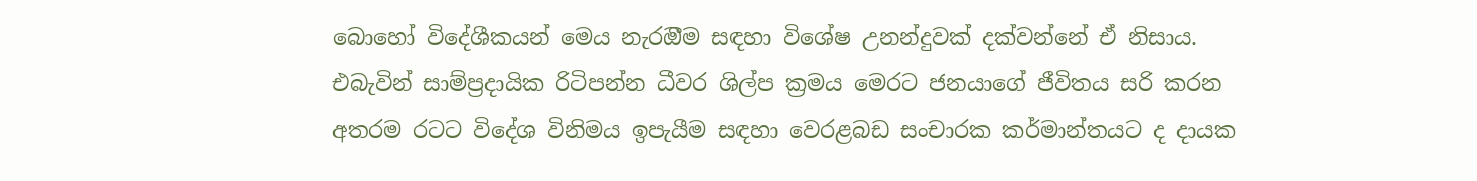බොහෝ විදේශීකයන් මෙය නැරඔීම සඳහා විශේෂ උනන්දුවක් දක්වන්නේ ඒ නිසාය. එබැවින් සාම්ප්‍රදායික රිටිපන්න ධීවර ශිල්ප ක්‍රමය මෙරට ජනයාගේ ජීවිතය සරි කරන අතරම රටට විදේශ විනිමය ඉපැයීම සඳහා වෙරළබඩ සංචාරක කර්මාන්තයට ද දායක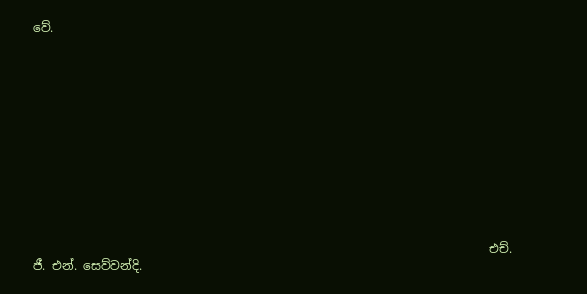වේ.












                                                                            එච්. ජී. එන්. සෙව්වන්දි.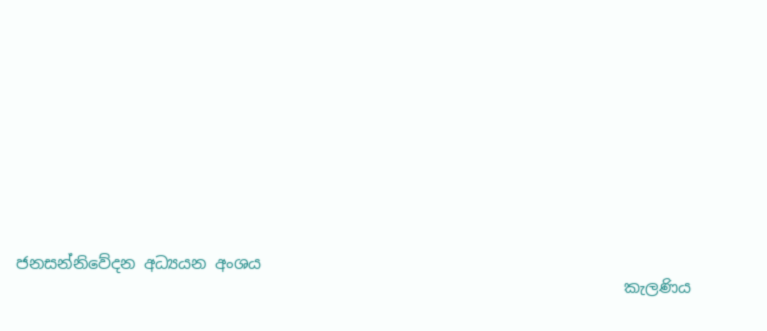ජනසන්නිවේදන අධ්‍යයන අංශය
                                                                            කැලණිය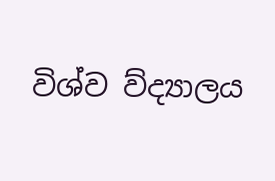විශ්ව ව්ද්‍යාලය